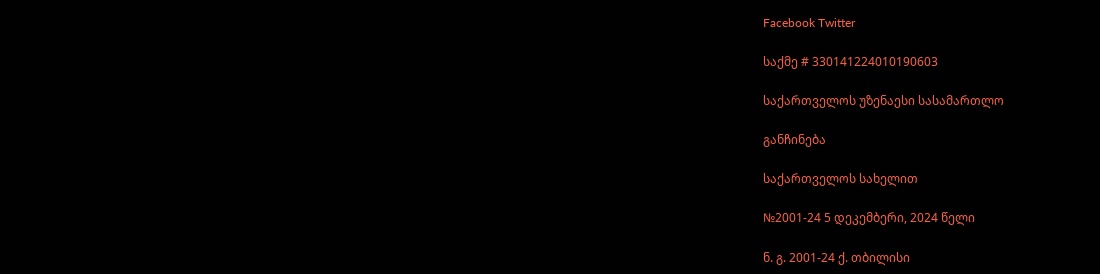Facebook Twitter

საქმე # 330141224010190603

საქართველოს უზენაესი სასამართლო

განჩინება

საქართველოს სახელით

№2001-24 5 დეკემბერი, 2024 წელი

ნ. გ. 2001-24 ქ. თბილისი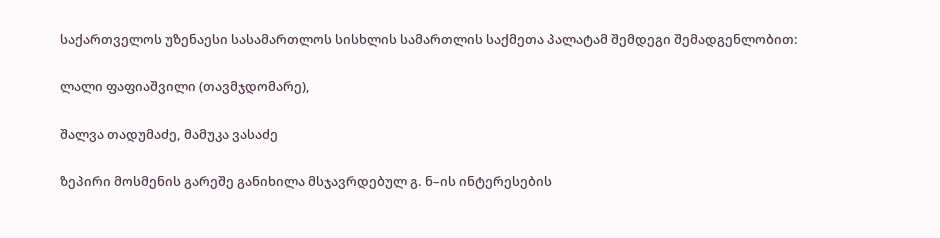საქართველოს უზენაესი სასამართლოს სისხლის სამართლის საქმეთა პალატამ შემდეგი შემადგენლობით:

ლალი ფაფიაშვილი (თავმჯდომარე),

შალვა თადუმაძე, მამუკა ვასაძე

ზეპირი მოსმენის გარეშე განიხილა მსჯავრდებულ გ. ნ–ის ინტერესების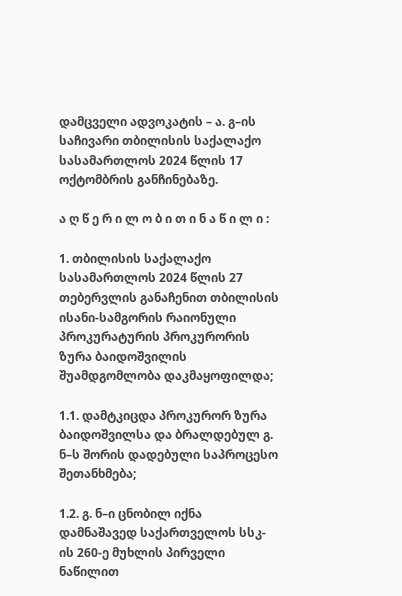დამცველი ადვოკატის – ა. გ–ის საჩივარი თბილისის საქალაქო სასამართლოს 2024 წლის 17 ოქტომბრის განჩინებაზე.

ა ღ წ ე რ ი ლ ო ბ ი თ ი ნ ა წ ი ლ ი :

1. თბილისის საქალაქო სასამართლოს 2024 წლის 27 თებერვლის განაჩენით თბილისის ისანი-სამგორის რაიონული პროკურატურის პროკურორის ზურა ბაიდოშვილის შუამდგომლობა დაკმაყოფილდა;

1.1. დამტკიცდა პროკურორ ზურა ბაიდოშვილსა და ბრალდებულ გ. ნ–ს შორის დადებული საპროცესო შეთანხმება;

1.2. გ. ნ–ი ცნობილ იქნა დამნაშავედ საქართველოს სსკ-ის 260-ე მუხლის პირველი ნაწილით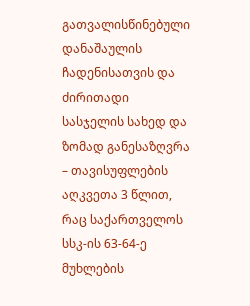გათვალისწინებული დანაშაულის ჩადენისათვის და ძირითადი სასჯელის სახედ და ზომად განესაზღვრა – თავისუფლების აღკვეთა 3 წლით, რაც საქართველოს სსკ-ის 63-64-ე მუხლების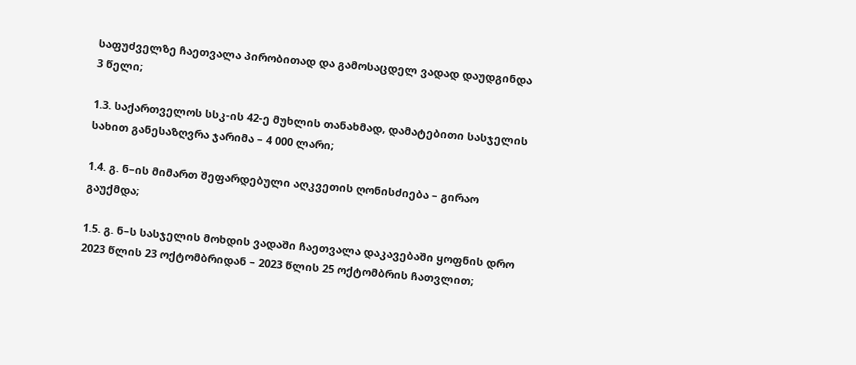საფუძველზე ჩაეთვალა პირობითად და გამოსაცდელ ვადად დაუდგინდა 3 წელი;

1.3. საქართველოს სსკ-ის 42-ე მუხლის თანახმად, დამატებითი სასჯელის სახით განესაზღვრა ჯარიმა – 4 000 ლარი;

1.4. გ. ნ–ის მიმართ შეფარდებული აღკვეთის ღონისძიება – გირაო გაუქმდა;

1.5. გ. ნ–ს სასჯელის მოხდის ვადაში ჩაეთვალა დაკავებაში ყოფნის დრო 2023 წლის 23 ოქტომბრიდან – 2023 წლის 25 ოქტომბრის ჩათვლით;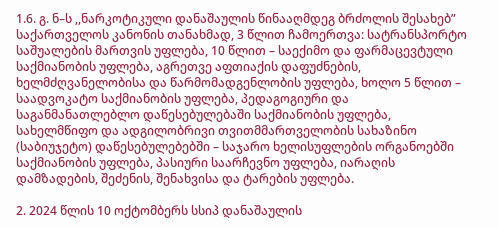1.6. გ. ნ–ს ,,ნარკოტიკული დანაშაულის წინააღმდეგ ბრძოლის შესახებ” საქართველოს კანონის თანახმად, 3 წლით ჩამოერთვა: სატრანსპორტო საშუალების მართვის უფლება, 10 წლით – საექიმო და ფარმაცევტული საქმიანობის უფლება, აგრეთვე აფთიაქის დაფუძნების, ხელმძღვანელობისა და წარმომადგენლობის უფლება, ხოლო 5 წლით – საადვოკატო საქმიანობის უფლება, პედაგოგიური და საგანმანათლებლო დაწესებულებაში საქმიანობის უფლება, სახელმწიფო და ადგილობრივი თვითმმართველობის სახაზინო (საბიუჯეტო) დაწესებულებებში – საჯარო ხელისუფლების ორგანოებში საქმიანობის უფლება, პასიური საარჩევნო უფლება, იარაღის დამზადების, შეძენის, შენახვისა და ტარების უფლება.

2. 2024 წლის 10 ოქტომბერს სსიპ დანაშაულის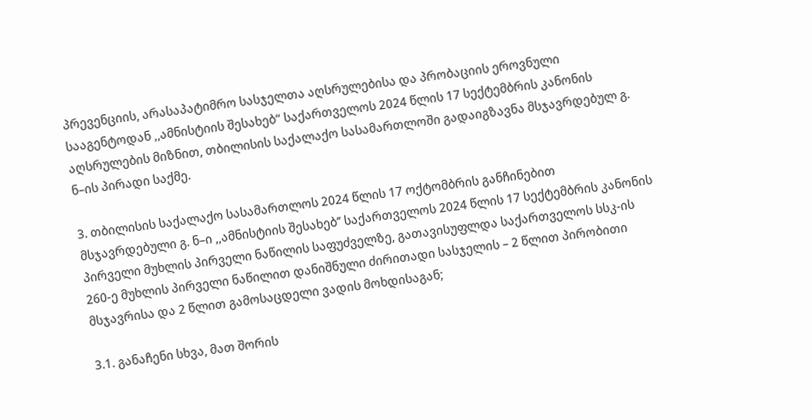პრევენციის, არასაპატიმრო სასჯელთა აღსრულებისა და პრობაციის ეროვნული სააგენტოდან ,,ამნისტიის შესახებ“ საქართველოს 2024 წლის 17 სექტემბრის კანონის აღსრულების მიზნით, თბილისის საქალაქო სასამართლოში გადაიგზავნა მსჯავრდებულ გ. ნ–ის პირადი საქმე.

3. თბილისის საქალაქო სასამართლოს 2024 წლის 17 ოქტომბრის განჩინებით მსჯავრდებული გ. ნ–ი ,,ამნისტიის შესახებ’’ საქართველოს 2024 წლის 17 სექტემბრის კანონის პირველი მუხლის პირველი ნაწილის საფუძველზე, გათავისუფლდა საქართველოს სსკ-ის 260-ე მუხლის პირველი ნაწილით დანიშნული ძირითადი სასჯელის – 2 წლით პირობითი მსჯავრისა და 2 წლით გამოსაცდელი ვადის მოხდისაგან;

3.1. განაჩენი სხვა, მათ შორის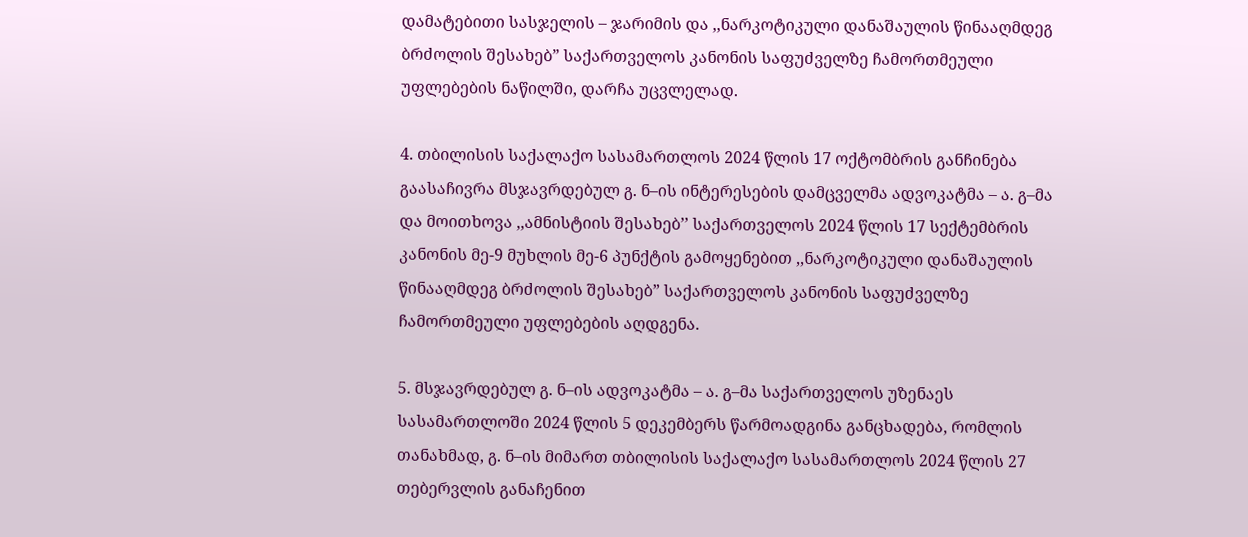დამატებითი სასჯელის – ჯარიმის და ,,ნარკოტიკული დანაშაულის წინააღმდეგ ბრძოლის შესახებ” საქართველოს კანონის საფუძველზე ჩამორთმეული უფლებების ნაწილში, დარჩა უცვლელად.

4. თბილისის საქალაქო სასამართლოს 2024 წლის 17 ოქტომბრის განჩინება გაასაჩივრა მსჯავრდებულ გ. ნ–ის ინტერესების დამცველმა ადვოკატმა – ა. გ–მა და მოითხოვა ,,ამნისტიის შესახებ’’ საქართველოს 2024 წლის 17 სექტემბრის კანონის მე-9 მუხლის მე-6 პუნქტის გამოყენებით ,,ნარკოტიკული დანაშაულის წინააღმდეგ ბრძოლის შესახებ” საქართველოს კანონის საფუძველზე ჩამორთმეული უფლებების აღდგენა.

5. მსჯავრდებულ გ. ნ–ის ადვოკატმა – ა. გ–მა საქართველოს უზენაეს სასამართლოში 2024 წლის 5 დეკემბერს წარმოადგინა განცხადება, რომლის თანახმად, გ. ნ–ის მიმართ თბილისის საქალაქო სასამართლოს 2024 წლის 27 თებერვლის განაჩენით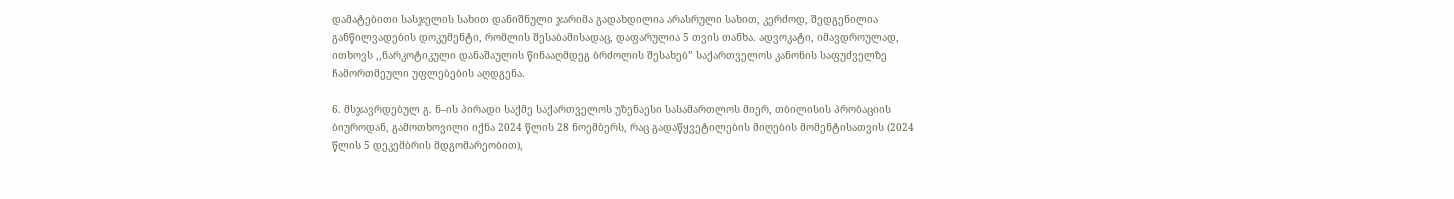დამატებითი სასჯელის სახით დანიშნული ჯარიმა გადახდილია არასრული სახით, კერძოდ, შედგენილია განწილვადების დოკუმენტი, რომლის შესაბამისადაც, დაფარულია 5 თვის თანხა. ადვოკატი, იმავდროულად, ითხოვს ,,ნარკოტიკული დანაშაულის წინააღმდეგ ბრძოლის შესახებ” საქართველოს კანონის საფუძველზე ჩამორთმეული უფლებების აღდგენა.

6. მსჯავრდებულ გ. ნ–ის პირადი საქმე საქართველოს უზენაესი სასამართლოს მიერ, თბილისის პრობაციის ბიუროდან, გამოთხოვილი იქნა 2024 წლის 28 ნოემბერს, რაც გადაწყვეტილების მიღების მომენტისათვის (2024 წლის 5 დეკემბრის მდგომარეობით),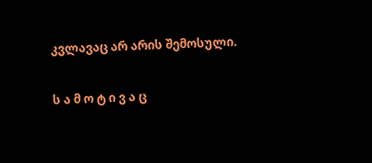კვლავაც არ არის შემოსული.

ს ა მ ო ტ ი ვ ა ც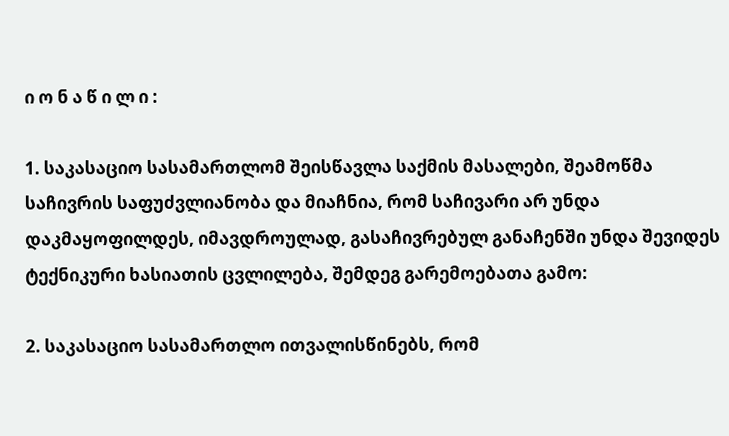ი ო ნ ა წ ი ლ ი :

1. საკასაციო სასამართლომ შეისწავლა საქმის მასალები, შეამოწმა საჩივრის საფუძვლიანობა და მიაჩნია, რომ საჩივარი არ უნდა დაკმაყოფილდეს, იმავდროულად, გასაჩივრებულ განაჩენში უნდა შევიდეს ტექნიკური ხასიათის ცვლილება, შემდეგ გარემოებათა გამო:

2. საკასაციო სასამართლო ითვალისწინებს, რომ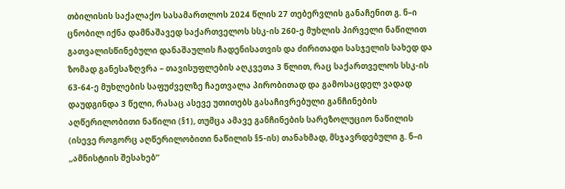თბილისის საქალაქო სასამართლოს 2024 წლის 27 თებერვლის განაჩენით გ. ნ–ი ცნობილ იქნა დამნაშავედ საქართველოს სსკ-ის 260-ე მუხლის პირველი ნაწილით გათვალისწინებული დანაშაულის ჩადენისათვის და ძირითადი სასჯელის სახედ და ზომად განესაზღვრა – თავისუფლების აღკვეთა 3 წლით, რაც საქართველოს სსკ-ის 63-64-ე მუხლების საფუძველზე ჩაეთვალა პირობითად და გამოსაცდელ ვადად დაუდგინდა 3 წელი, რასაც ასევე უთითებს გასაჩივრებული განჩინების აღწერილობითი ნაწილი (§1), თუმცა ამავე განჩინების სარეზოლუციო ნაწილის (ისევე როგორც აღწერილობითი ნაწილის §5-ის) თანახმად, მსჯავრდებული გ. ნ–ი ,,ამნისტიის შესახებ’’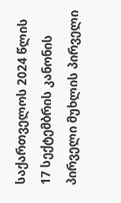საქართველოს 2024 წლის 17 სექტემბრის კანონის პირველი მუხლის პირველი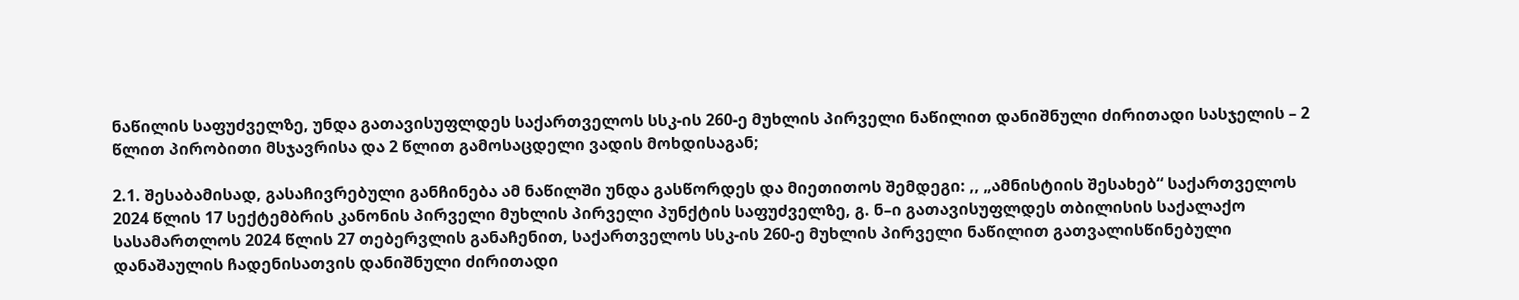ნაწილის საფუძველზე, უნდა გათავისუფლდეს საქართველოს სსკ-ის 260-ე მუხლის პირველი ნაწილით დანიშნული ძირითადი სასჯელის – 2 წლით პირობითი მსჯავრისა და 2 წლით გამოსაცდელი ვადის მოხდისაგან;

2.1. შესაბამისად, გასაჩივრებული განჩინება ამ ნაწილში უნდა გასწორდეს და მიეთითოს შემდეგი: ,, „ამნისტიის შესახებ“ საქართველოს 2024 წლის 17 სექტემბრის კანონის პირველი მუხლის პირველი პუნქტის საფუძველზე, გ. ნ–ი გათავისუფლდეს თბილისის საქალაქო სასამართლოს 2024 წლის 27 თებერვლის განაჩენით, საქართველოს სსკ-ის 260-ე მუხლის პირველი ნაწილით გათვალისწინებული დანაშაულის ჩადენისათვის დანიშნული ძირითადი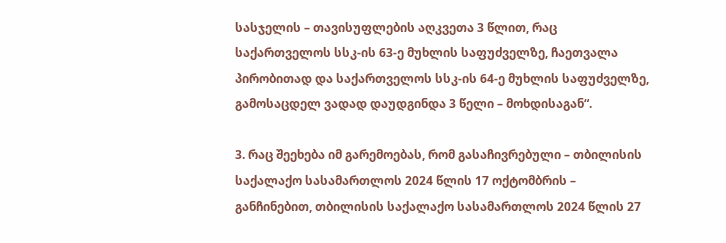სასჯელის – თავისუფლების აღკვეთა 3 წლით, რაც საქართველოს სსკ-ის 63-ე მუხლის საფუძველზე, ჩაეთვალა პირობითად და საქართველოს სსკ-ის 64-ე მუხლის საფუძველზე, გამოსაცდელ ვადად დაუდგინდა 3 წელი – მოხდისაგან“.

3. რაც შეეხება იმ გარემოებას, რომ გასაჩივრებული – თბილისის საქალაქო სასამართლოს 2024 წლის 17 ოქტომბრის – განჩინებით, თბილისის საქალაქო სასამართლოს 2024 წლის 27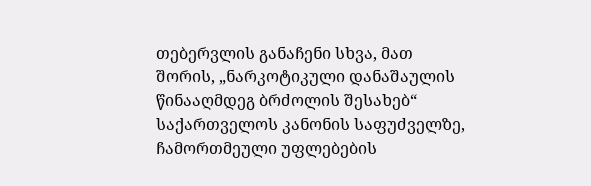თებერვლის განაჩენი სხვა, მათ შორის, „ნარკოტიკული დანაშაულის წინააღმდეგ ბრძოლის შესახებ“ საქართველოს კანონის საფუძველზე, ჩამორთმეული უფლებების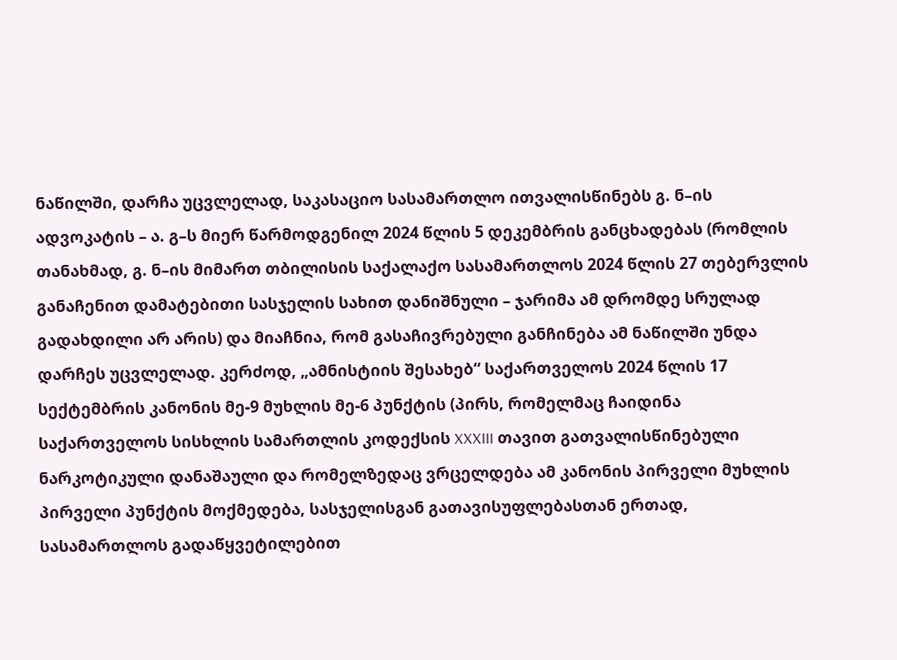ნაწილში, დარჩა უცვლელად, საკასაციო სასამართლო ითვალისწინებს გ. ნ–ის ადვოკატის – ა. გ–ს მიერ წარმოდგენილ 2024 წლის 5 დეკემბრის განცხადებას (რომლის თანახმად, გ. ნ–ის მიმართ თბილისის საქალაქო სასამართლოს 2024 წლის 27 თებერვლის განაჩენით დამატებითი სასჯელის სახით დანიშნული – ჯარიმა ამ დრომდე სრულად გადახდილი არ არის) და მიაჩნია, რომ გასაჩივრებული განჩინება ამ ნაწილში უნდა დარჩეს უცვლელად. კერძოდ, „ამნისტიის შესახებ“ საქართველოს 2024 წლის 17 სექტემბრის კანონის მე-9 მუხლის მე-6 პუნქტის (პირს, რომელმაც ჩაიდინა საქართველოს სისხლის სამართლის კოდექსის XXXIII თავით გათვალისწინებული ნარკოტიკული დანაშაული და რომელზედაც ვრცელდება ამ კანონის პირველი მუხლის პირველი პუნქტის მოქმედება, სასჯელისგან გათავისუფლებასთან ერთად, სასამართლოს გადაწყვეტილებით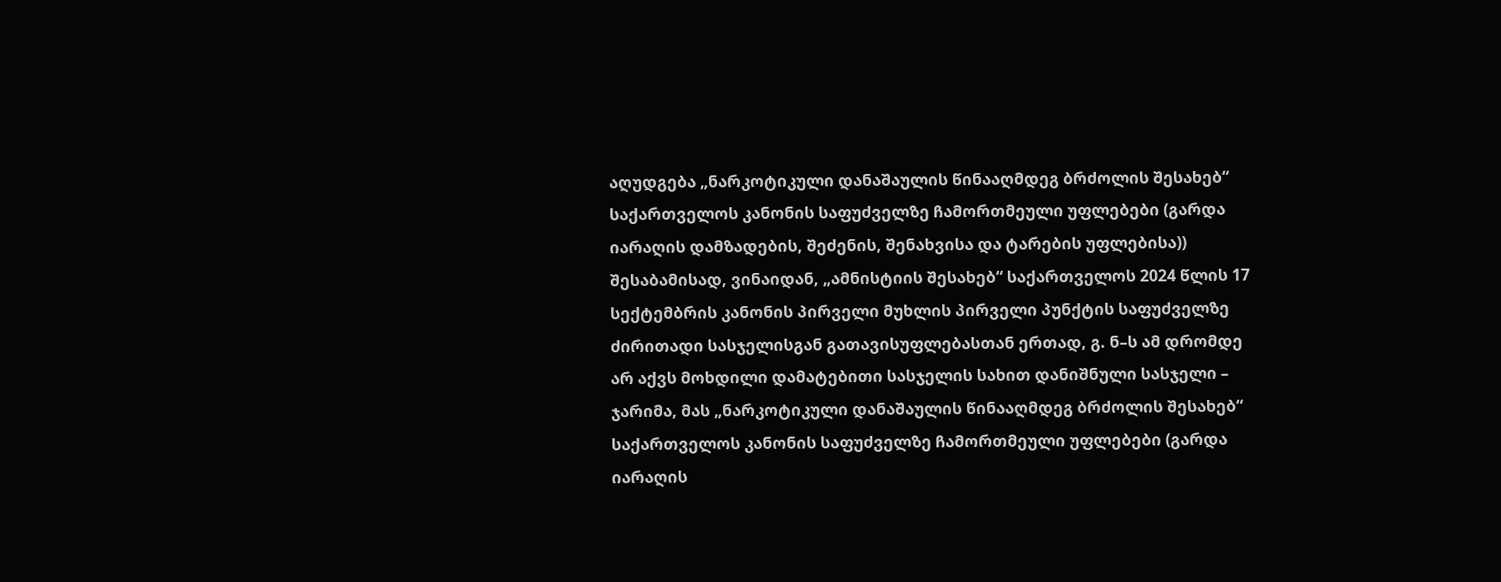აღუდგება „ნარკოტიკული დანაშაულის წინააღმდეგ ბრძოლის შესახებ“ საქართველოს კანონის საფუძველზე ჩამორთმეული უფლებები (გარდა იარაღის დამზადების, შეძენის, შენახვისა და ტარების უფლებისა)) შესაბამისად, ვინაიდან, „ამნისტიის შესახებ“ საქართველოს 2024 წლის 17 სექტემბრის კანონის პირველი მუხლის პირველი პუნქტის საფუძველზე ძირითადი სასჯელისგან გათავისუფლებასთან ერთად, გ. ნ–ს ამ დრომდე არ აქვს მოხდილი დამატებითი სასჯელის სახით დანიშნული სასჯელი – ჯარიმა, მას „ნარკოტიკული დანაშაულის წინააღმდეგ ბრძოლის შესახებ“ საქართველოს კანონის საფუძველზე ჩამორთმეული უფლებები (გარდა იარაღის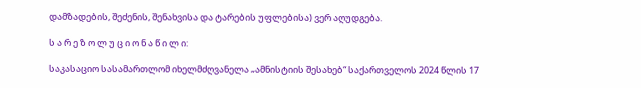დამზადების, შეძენის, შენახვისა და ტარების უფლებისა) ვერ აღუდგება.

ს ა რ ე ზ ო ლ უ ც ი ო ნ ა წ ი ლ ი:

საკასაციო სასამართლომ იხელმძღვანელა „ამნისტიის შესახებ“ საქართველოს 2024 წლის 17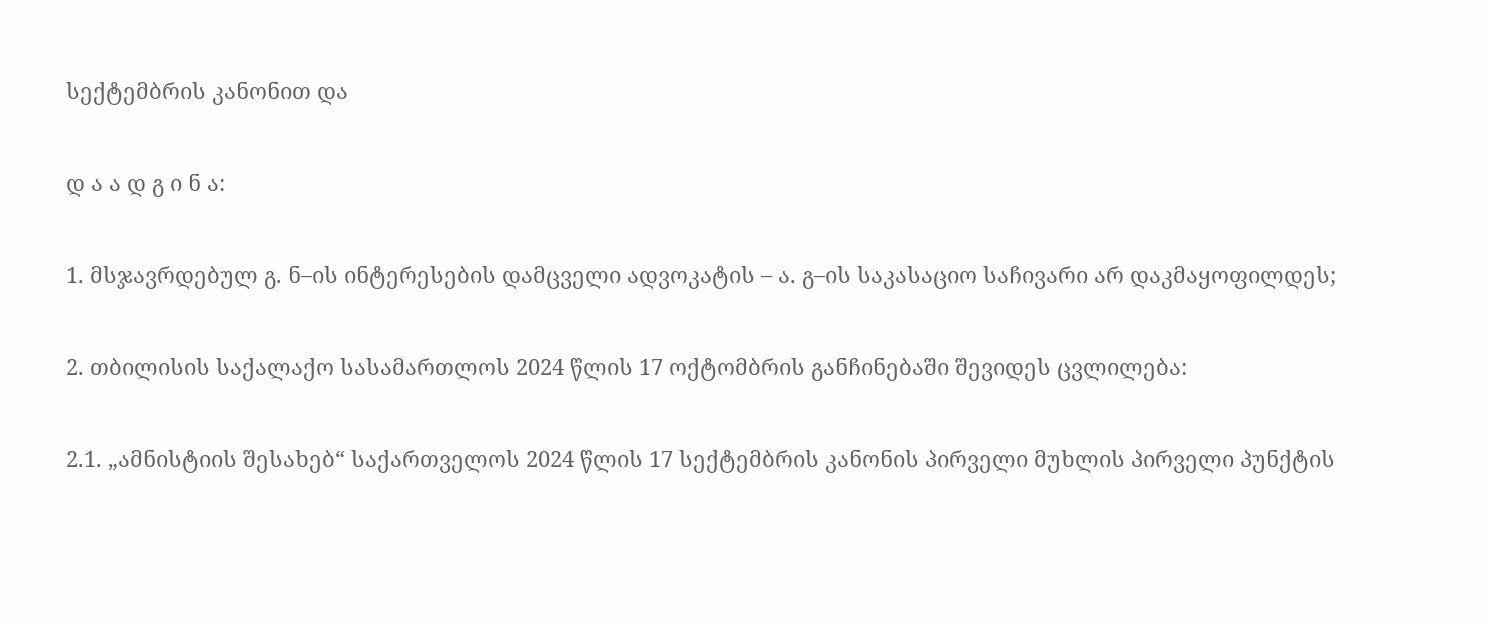სექტემბრის კანონით და

დ ა ა დ გ ი ნ ა:

1. მსჯავრდებულ გ. ნ–ის ინტერესების დამცველი ადვოკატის – ა. გ–ის საკასაციო საჩივარი არ დაკმაყოფილდეს;

2. თბილისის საქალაქო სასამართლოს 2024 წლის 17 ოქტომბრის განჩინებაში შევიდეს ცვლილება:

2.1. „ამნისტიის შესახებ“ საქართველოს 2024 წლის 17 სექტემბრის კანონის პირველი მუხლის პირველი პუნქტის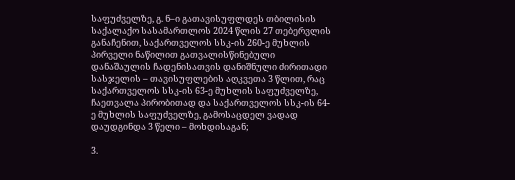საფუძველზე, გ. ნ–ი გათავისუფლდეს თბილისის საქალაქო სასამართლოს 2024 წლის 27 თებერვლის განაჩენით, საქართველოს სსკ-ის 260-ე მუხლის პირველი ნაწილით გათვალისწინებული დანაშაულის ჩადენისათვის დანიშნული ძირითადი სასჯელის – თავისუფლების აღკვეთა 3 წლით, რაც საქართველოს სსკ-ის 63-ე მუხლის საფუძველზე, ჩაეთვალა პირობითად და საქართველოს სსკ-ის 64-ე მუხლის საფუძველზე, გამოსაცდელ ვადად დაუდგინდა 3 წელი – მოხდისაგან;

3.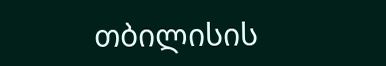თბილისის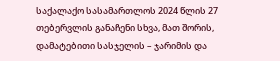საქალაქო სასამართლოს 2024 წლის 27 თებერვლის განაჩენი სხვა, მათ შორის, დამატებითი სასჯელის – ჯარიმის და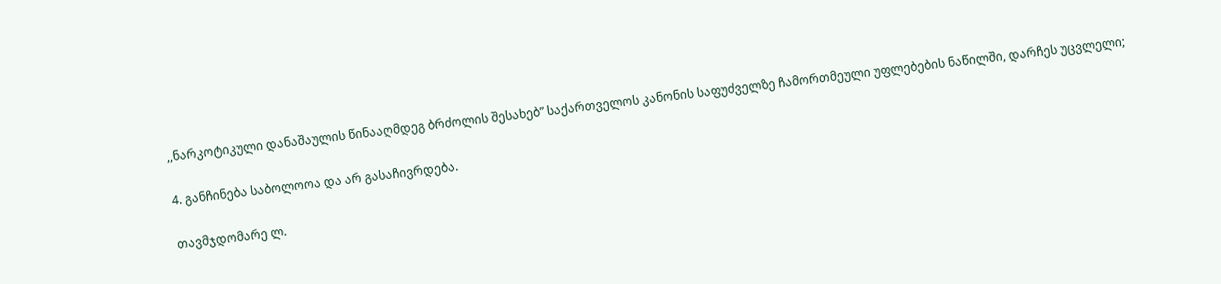,,ნარკოტიკული დანაშაულის წინააღმდეგ ბრძოლის შესახებ” საქართველოს კანონის საფუძველზე ჩამორთმეული უფლებების ნაწილში, დარჩეს უცვლელი;

4. განჩინება საბოლოოა და არ გასაჩივრდება.

თავმჯდომარე ლ.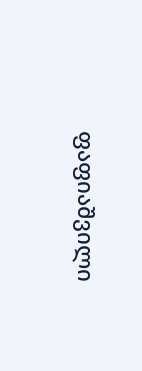ფაფიაშვილი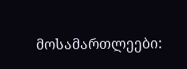მოსამართლეები: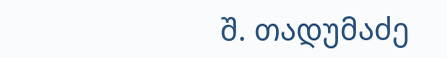შ. თადუმაძე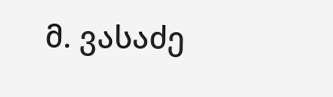მ. ვასაძე